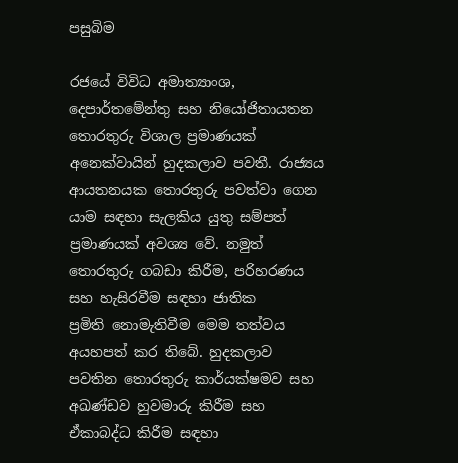පසුබිම

රජයේ විවිධ අමාත්‍යාංශ, දෙපාර්තමේන්තු සහ නියෝජිතායතන තොරතුරු විශාල ප්‍රමාණයක් අනෙක්වායින් හුදකලාව පවතී. රාජ්‍යය ආයතනයක තොරතුරු පවත්වා ගෙන යාම සඳහා සැලකිය යුතු සම්පත් ප්‍රමාණයක් අවශ්‍ය වේ. නමුත් තොරතුරු ගබඩා කිරීම, පරිහරණය සහ හැසිරවීම සඳහා ජාතික ප්‍රමිති ‍නොමැතිවීම මෙම තත්වය අයහපත් කර තිබේ. හුදකලාව පවතින තොරතුරු කාර්යක්ෂමව සහ අඛණ්ඩව හුවමාරු කිරීම සහ ඒකාබද්ධ කිරීම සඳහා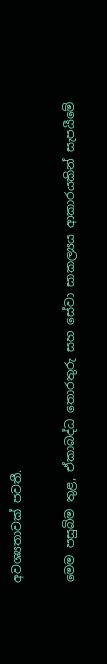අවශ්‍යතාවක් පවතී.

මෙම පසුබිම තුළ, ඒකාබද්ධ තොරතුරු සහ සේවා සාකල්‍යය ආකාරයකින් සැපයීමේ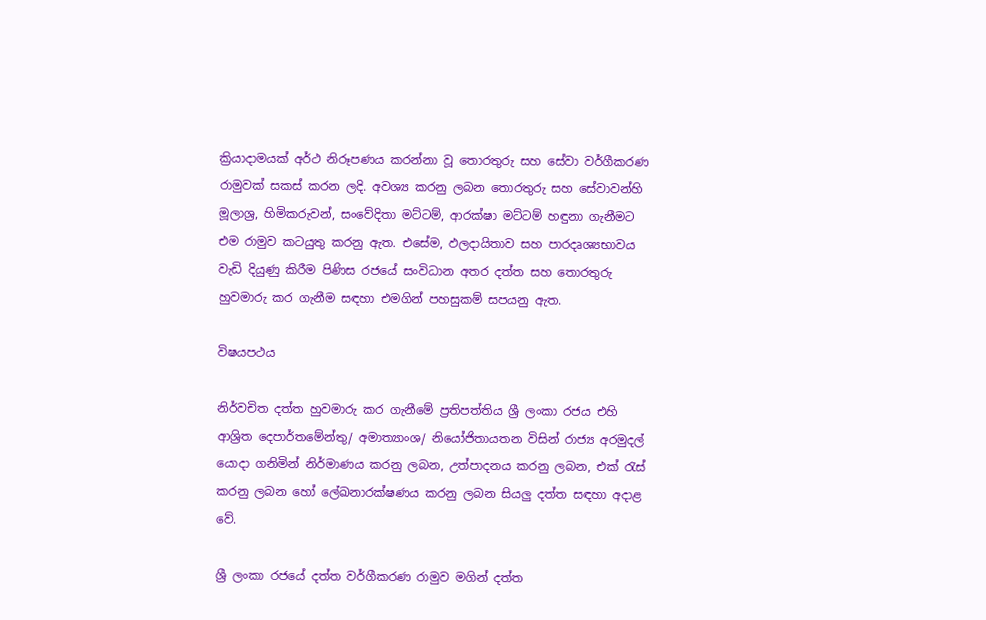ක්‍රියාදාමයක් අර්ථ නිරූපණය කරන්නා වූ තොරතුරු සහ සේවා වර්ගීකරණ රාමුවක් සකස් කරන ලදි. අවශ්‍ය කරනු ලබන තොරතුරු සහ සේවාවන්හි මූලාශ්‍ර, හිමිකරුවන්, සංවේදිතා මට්ටම්, ආරක්ෂා මට්ටම් හඳුනා ගැනීමට එම රාමුව කටයුතු කරනු ඇත. එසේම, ඵලදායිතාව සහ පාරදෘශ්‍යභාවය වැඩි දියුණු කිරීම පිණිස රජයේ සංවිධාන අතර දත්ත සහ තොරතුරු හුවමාරු කර ගැනීම සඳහා එමගින් පහසුකම් සපයනු ඇත.

විෂයපථය

නිර්වචිත දත්ත හුවමාරු කර ගැනීමේ ප්‍රතිපත්තිය ශ්‍රී ලංකා රජය එහි ආශ්‍රිත දෙපාර්තමේන්තු/ අමාත්‍යාංශ/ නියෝජිතායතන විසින් රාජ්‍ය අරමුදල් යොදා ගනිමින් නිර්මාණය කරනු ලබන, උත්පාදනය කරනු ලබන, එක් රැස් කරනු ලබන හෝ ලේඛනාරක්ෂණය කරනු ලබන සියලු දත්ත සඳහා අදාළ වේ.

ශ්‍රී ලංකා රජයේ දත්ත වර්ගීකරණ රාමුව මගින් දත්ත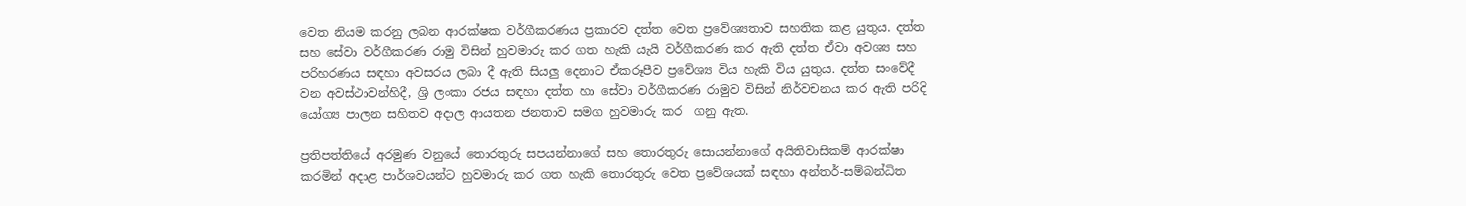වෙත නියම කරනු ලබන ආරක්ෂක වර්ගීකරණය ප්‍රකාරව දත්ත වෙත ප්‍රවේශ්‍යතාව සහතික කළ යුතුය. දත්ත සහ සේවා වර්ගීකරණ රාමු විසින් හුවමාරු කර ගත හැකි යැයි වර්ගීකරණ කර ඇති දත්ත ඒවා අවශ්‍ය සහ පරිහරණය සඳහා අවසරය ලබා දී ඇති සියලු දෙනාට ඒකරූපීව ප්‍රවේශ්‍ය විය හැකි විය යුතුය. දත්ත සංවේදී වන අවස්ථාවන්හිදී, ශ්‍රි ලංකා රජය සඳහා දත්ත හා සේවා වර්ගීකරණ රාමුව විසින් නිර්වචනය කර ඇති පරිදි යෝග්‍ය පාලන සහිතව අදාල ආයතන ජනතාව සමග හුවමාරු කර  ගනු ඇත.

ප්‍රතිපත්තියේ අරමුණ වනුයේ තොරතුරු සපයන්නාගේ සහ තොරතුරු සොයන්නාගේ අයිතිවාසිකම් ආරක්ෂා කරමින් අදාළ පාර්ශවයන්ට හුවමාරු කර ගත හැකි තොරතුරු වෙත ප්‍රවේශයක් සඳහා අන්තර්-සම්බන්ධිත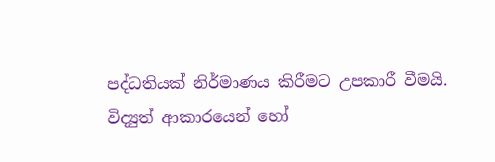පද්ධතියක් නිර්මාණය කිරීමට උපකාරී වීමයි. විද්‍යුත් ආකාරයෙන් හෝ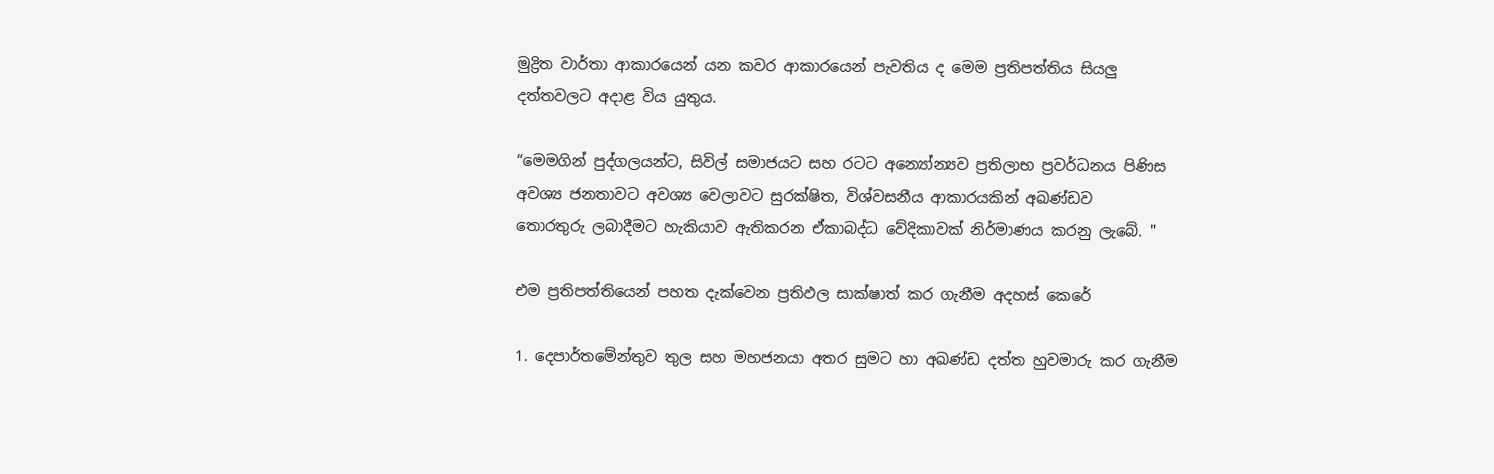මුද්‍රිත වාර්තා ආකාරයෙන් යන කවර ආකාරයෙන් පැවතිය ද ‍මෙම ප්‍රතිපත්තිය සියලු දත්තවලට අදාළ විය යුතුය.

“මෙමගින් පුද්ගලයන්ට, සිවිල් සමාජයට සහ රටට අන්‍යෝන්‍යව ප්‍රතිලාභ ප්‍රවර්ධනය පිණිස අවශ්‍ය ජනතාවට අවශ්‍ය වෙලාවට සුරක්ෂිත, විශ්වසනීය ආකාරයකින් අඛණ්ඩව තොරතුරු ‍ලබාදීමට හැකියාව ඇතිකරන ඒකාබද්ධ වේදිකාවක් නිර්මාණය කරනු ලැබේ. "

එම ප්‍රතිපත්තියෙන් පහත දැක්වෙන ප්‍රතිඵල සාක්ෂාත් කර ගැනීම අදහස් කෙරේ

1. දෙපාර්තමේන්තුව තුල සහ මහජනයා අතර සුමට හා අඛණ්ඩ දත්ත හුවමාරු කර ගැනීම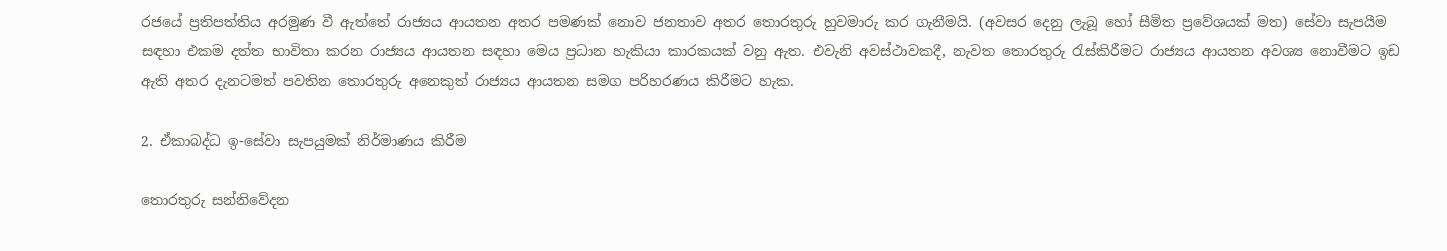රජයේ ප්‍රතිපත්තිය අරමුණ වී ඇත්තේ රාජ්‍යය ආයතන අතර පමණක් නොව ජනතාව අතර තොරතුරු හුවමාරු කර ගැනීමයි. (අවසර දෙනු ලැබූ හෝ සීමිත ප්‍රවේශයක් මත) සේවා සැපයීම සඳහා එකම දත්ත භාවිතා කරන රාජ්‍යය ආයතන සඳහා මෙය ප්‍රධාන හැකියා කාරකයක් වනු ඇත. එවැනි අවස්ථාවකදී, නැවත තොරතුරු රැස්කිරීමට රාජ්‍යය ආයතන අවශ්‍ය නොවීමට ඉඩ ඇති අතර දැනටමත් පවතින තොරතුරු අනෙකුත් රාජ්‍යය ආයතන සමග පරිහරණය කිරීමට හැක.

2. ඒකාබද්ධ ඉ-සේවා සැපයුමක් නිර්මාණය කිරීම

තොරතුරු සන්නිවේදන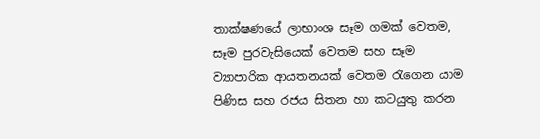තාක්ෂණයේ ලාභාංශ සෑම ගමක් වෙතම, සෑම පුරවැසියෙක් වෙතම සහ සෑම ව්‍යාපාරික ආයතනයක් වෙතම රැගෙන යාම පිණිස සහ රජය සිතන හා කටයුතු කරන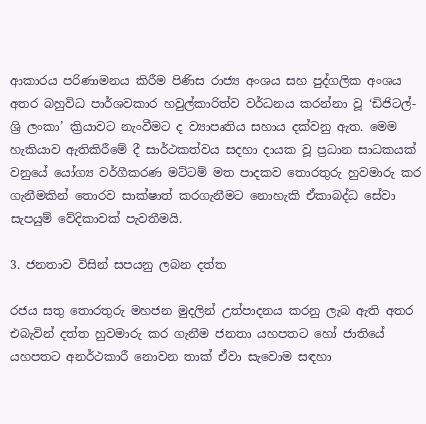ආකාරය පරිණාමනය කිරීම පිණිස රාජ්‍ය අංශය සහ පුද්ගලික අංශය අතර බහුවිධ පාර්ශවකාර හවුල්කාරිත්ව වර්ධනය කරන්නා වූ ‘ඩිජිටල්- ශ්‍රි ලංකා’ ක්‍රියාවට නැංවීමට ද ව්‍යාපෘතිය සහාය දක්වනු ඇත. මෙම හැකියාව ඇතිකිරීමේ දී සාර්ථකත්වය සදහා දායක වූ ප්‍රධාන සාධකයක් වනුයේ යෝග්‍ය වර්ගීකරණ මට්ටම් මත පාදකව තොරතුරු හුවමාරු කර ගැනීමකින් තොරව සාක්ෂාත් කරගැනීමට නොහැකි ඒකාබද්ධ සේවා සැපයුම් වේදිකාවක් පැවතීමයි.

3. ජනතාව විසින් සපයනු ලබන දත්ත

රජය සතු තොරතුරු මහජන මුදලින් උත්පාදනය කරනු ලැබ ඇති අතර එබැවින් දත්ත හුවමාරු කර ගැනීම ජනතා යහපතට හෝ ජාතියේ යහපතට අනර්ථකාරී නොවන තාක් ඒවා සැවොම සඳහා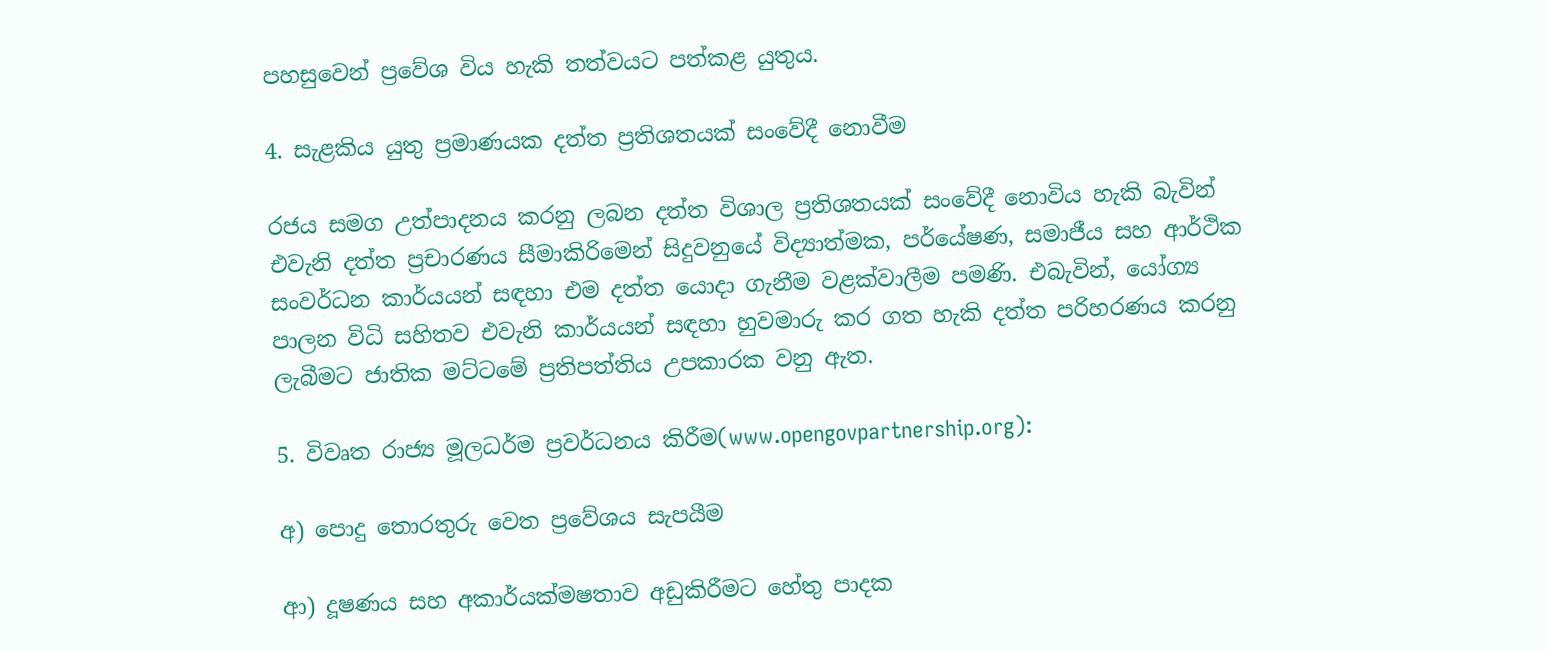පහසුවෙන් ප්‍රවේශ විය හැකි තත්වයට පත්කළ යුතුය.

4. සැළකිය යුතු ප්‍රමාණයක දත්ත ප්‍රතිශතයක් සංවේදී නොවීම

රජය සමග උත්පාදනය කරනු ලබන දත්ත විශාල ප්‍රතිශතයක් සංවේදී නොවිය හැකි බැවින් එවැනි දත්ත ප්‍රචාරණය සීමාකිරිමෙන් සිදුවනුයේ විද්‍යාත්මක, පර්යේෂණ, සමාජීය සහ ආර්ථික සංවර්ධන කාර්යයන් සඳහා එම දත්ත යොදා ගැනීම වළක්වාලීම පමණි. එබැවින්, යෝග්‍ය පාලන විධි සහිතව එවැනි කාර්යයන් සඳහා හුවමාරු කර ගත හැකි දත්ත පරිහරණය කරනු ලැබීමට ජාතික මට්ටමේ ප්‍රතිපත්තිය උපකාරක වනු ඇත.

5. විවෘත රාජ්‍ය මූලධර්ම ප්‍රවර්ධනය කිරීම(www.opengovpartnership.org):

අ) පොදු තොරතුරු වෙත ප්‍රවේශය සැපයීම

ආ) දූෂණය සහ අකාර්යක්මෂතාව අඩුකිරීමට හේතු පාදක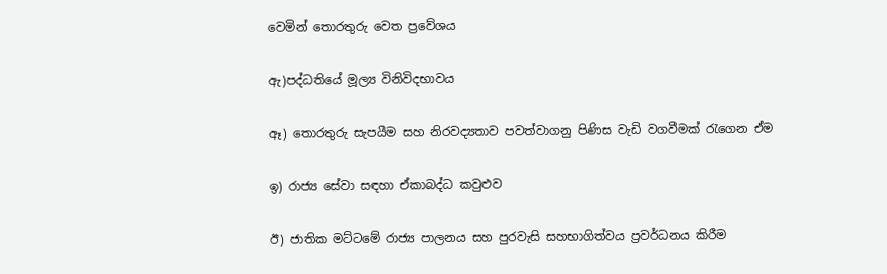වෙමින් තොරතුරු වෙත ප්‍රවේශය

ඇ)පද්ධතියේ ‍මූල්‍ය විනිවිදභාවය

ඈ) තොරතුරු සැපයීම සහ නිරවද්‍යතාව පවත්වාගනු පිණිස වැඩි වගවීමක් රැගෙන ඒම

ඉ) රාජ්‍ය සේවා සඳහා ඒකාබද්ධ කවුළුව

ඊ) ජාතික මට්ටමේ රාජ්‍ය පාලනය සහ පුරවැසි සහභාගිත්වය ප්‍රවර්ධනය කිරීම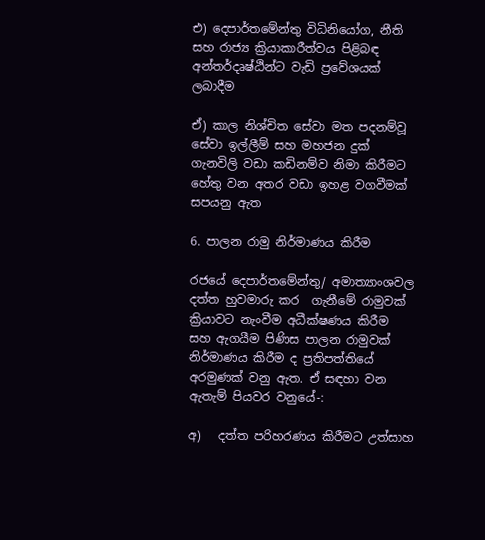එ) දෙපාර්තමේන්තු විධිනියෝග, නීති සහ රාජ්‍ය ක්‍රියාකාරීත්වය පිළිබඳ අන්තර්දෘෂ්ඨින්ට වැඩි ප්‍රවේශයක් ලබාදීම

ඒ) කාල නිශ්චිත සේවා මත පදනම්වූ සේවා ඉල්ලීම් සහ මහජන දුක් ගැනවිලි වඩා කඩිනම්ව නිමා කිරීමට හේතු වන අතර වඩා ඉහළ වගවීමක් සපයනු ඇත

6. පාලන රාමු නිර්මාණය කිරීම

රජයේ දෙපාර්තමේන්තු/ අමාත්‍යාංශවල දත්ත හුවමාරු කර  ගැනීමේ රාමුවක් ක්‍රියාවට නැංවීම අධීක්ෂණය කිරීම සහ ඇගයීම පිණිස පාලන රාමුවක් නිර්මාණය කිරීම ද ප්‍රතිපත්තියේ අරමුණක් වනු ඇත. ඒ සඳහා වන ඇතැම් පියවර වනුයේ-:

අ)   දත්ත පරිහරණය කිරීමට උත්සාහ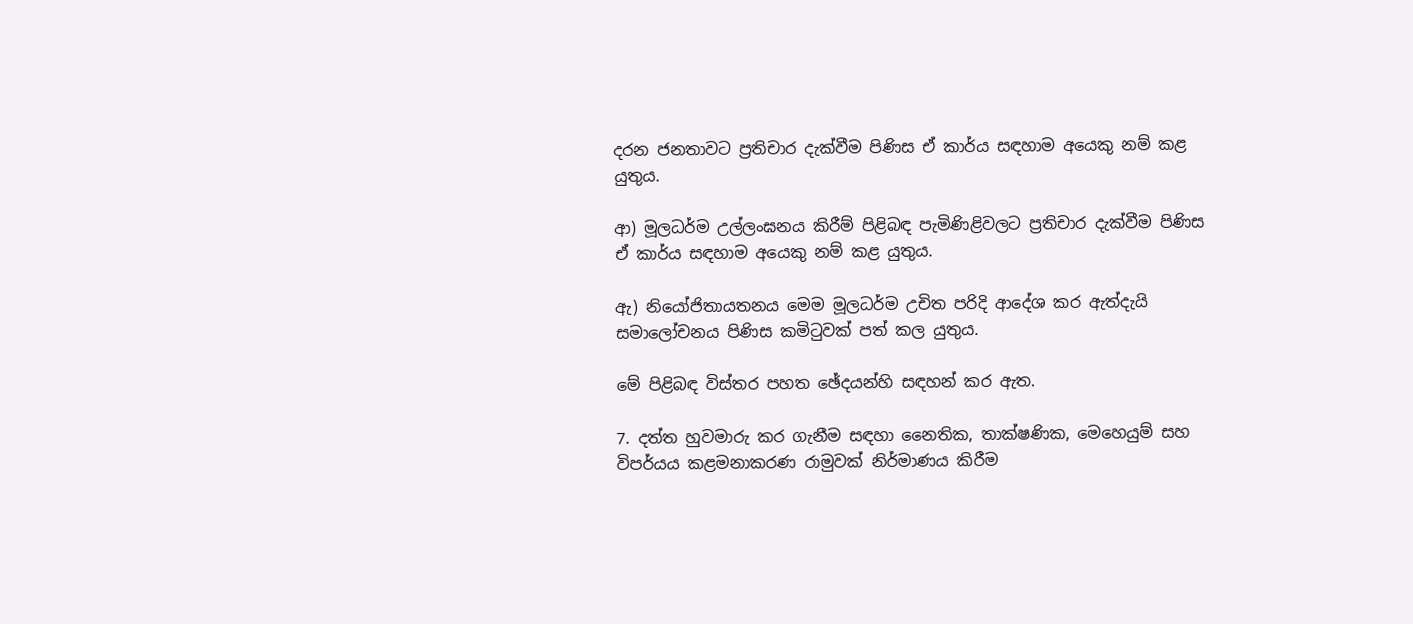දරන ජනතාවට ප්‍රතිචාර දැක්වීම පිණිස ඒ කාර්ය සඳහාම අයෙකු නම් කළ යුතුය.

ආ) මූලධර්ම උල්ලංඝනය කිරීම් පිළිබඳ පැමිණිළිවලට ප්‍රතිචාර දැක්වීම පිණිස ඒ කාර්ය සඳහාම අයෙකු නම් කළ යුතුය.

ඇ) නියෝජිතායතනය මෙම මූලධර්ම උචිත පරිදි ආදේශ කර ඇත්දැයි සමාලෝචනය පිණිස කමිටුවක් පත් කල යුතුය.

මේ පිළිබඳ විස්තර පහත ඡේදයන්හි සඳහන් කර ඇත.

7. දත්ත හුවමාරු කර ගැනීම සඳහා නෛතික, තාක්ෂණික, මෙහෙයුම් සහ විපර්යය කළමනාකරණ රාමුවක් නිර්මාණය කිරීම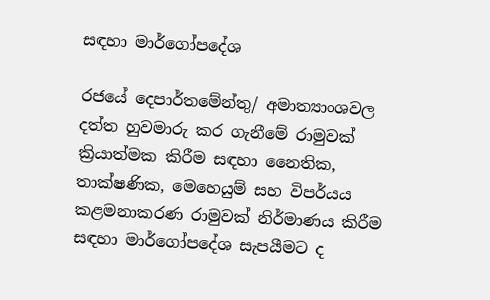සඳහා මාර්ගෝපදේශ

රජයේ දෙපාර්තමේන්තු/ අමාත්‍යාංශවල දත්ත හුවමාරු කර ගැනීමේ රාමුවක් ක්‍රියාත්මක කිරීම සඳහා නෛතික, තාක්ෂණික, මෙහෙයුම් සහ විපර්යය කළමනාකරණ රාමුවක් නිර්මාණය කිරීම සඳහා මාර්ගෝපදේශ සැපයීමට ද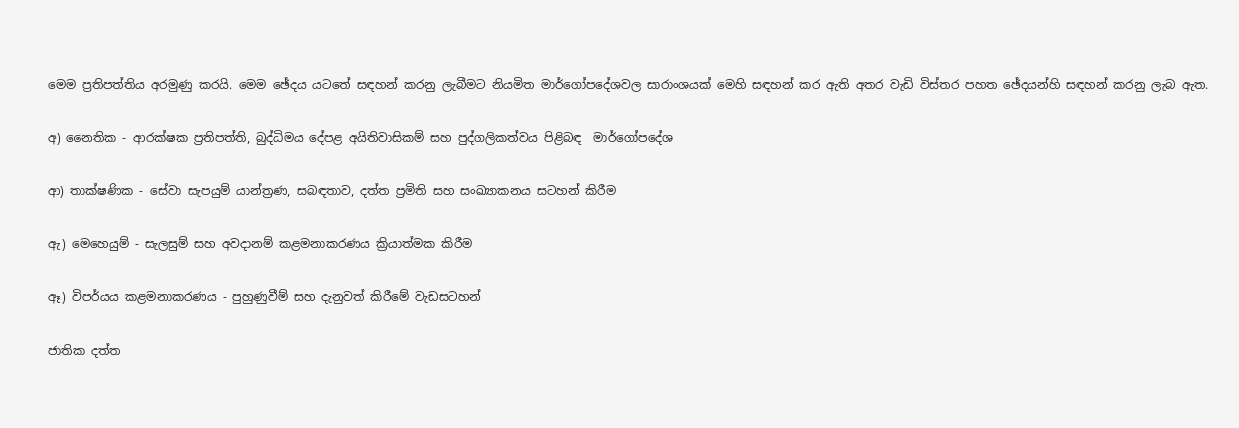මෙම ප්‍රතිපත්තිය අරමුණු කරයි. මෙම ඡේදය යටතේ සඳහන් කරනු ලැබීමට නියමිත මාර්ගෝපදේශවල සාරාංශයක් මෙහි සඳහන් කර ඇති අතර වැඩි විස්තර පහත ඡේදයන්හි සඳහන් කරනු ලැබ ඇත.

අ) නෛතික - ආරක්ෂක ප්‍රතිපත්ති, බුද්ධිමය දේපළ අයිතිවාසිකම් සහ පුද්ගලිකත්වය පිළිබඳ  මාර්ගෝපදේශ

ආ) තාක්ෂණික - සේවා සැපයුම් යාන්ත්‍රණ, සබඳතාව, දත්ත ප්‍රමිති සහ සංඛ්‍යාකනය සටහන් කිරීම

ඇ) මෙහෙයුම් - සැලසුම් සහ අවදානම් කළමනාකරණය ක්‍රියාත්මක කිරීම

ඈ) විපර්යය කළමනාකරණය - පුහුණුවීම් සහ දැනුවත් කිරීමේ වැඩසටහන්

ජාතික දත්ත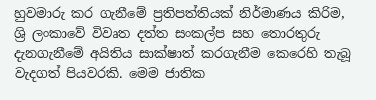හුවමාරු කර ගැනීමේ ප්‍රතිපත්තියක් නිර්මාණය කිරිම, ශ්‍රි ලංකාවේ විවෘත දත්ත සංකල්ප සහ තොරතුරු දැනගැනීමේ අයිතිය සාක්ෂාත් කරගැනීම කෙරෙහි තැබූ වැදගත් පියවරකි. මෙම ජාතික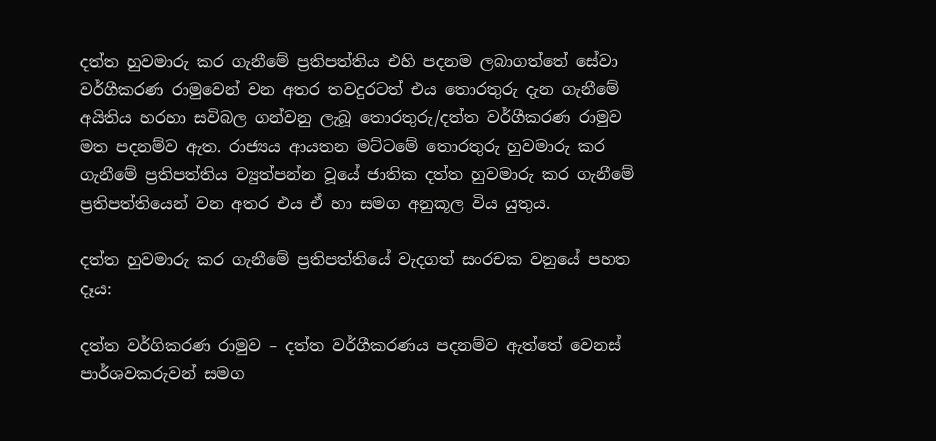දත්ත හුවමාරු කර ගැනීමේ ප්‍රතිපත්තිය එහි පදනම ලබාගත්තේ සේවා වර්ගීකරණ රාමුවෙන් වන අතර තවදුරටත් එය තොරතුරු දැන ගැනීමේ අයිතිය හරහා සවිබල ගන්වනු ලැබූ තොරතුරු/දත්ත වර්ගීකරණ රාමුව මත පදනම්ව ඇත. රාජ්‍යය ආයතන මට්ටමේ තොරතුරු හුවමාරු කර ගැනීමේ ප්‍රතිපත්තිය ව්‍යුත්පන්න වූයේ ජාතික දත්ත හුවමාරු කර ගැනීමේ ප්‍රතිපත්තියෙන් වන අතර එය ඒ හා සමග අනුකූල විය යුතුය.

දත්ත හුවමාරු කර ගැනීමේ ප්‍රතිපත්තියේ වැදගත් සංරචක වනුයේ පහත දෑය:

දත්ත වර්ගිකරණ රාමුව – දත්ත වර්ගීකරණය පදනම්ව ඇත්තේ වෙනස් පාර්ශවකරුවන් සමග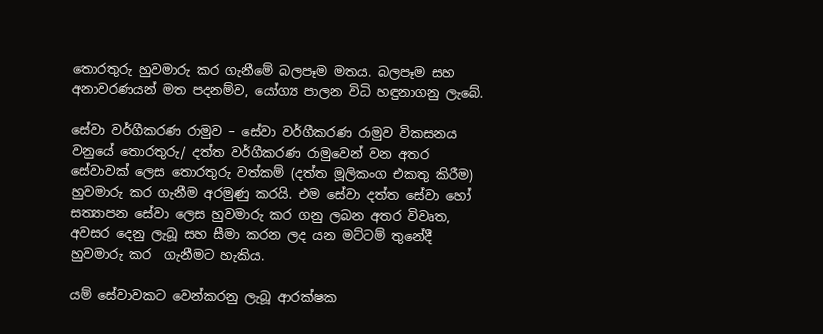තොරතුරු හුවමාරු කර ගැනීමේ බලපෑම මතය. බලපෑම සහ අනාවරණයන් මත පදනම්ව, යෝග්‍ය පාලන විධි හඳුනාගනු ලැබේ.

සේවා වර්ගීකරණ රාමුව – සේවා වර්ගීකරණ රාමුව විකසනය වනුයේ තොරතුරු/ දත්ත වර්ගීකරණ රාමුවෙන් වන අතර සේවාවක් ලෙස තොරතුරු වත්කම් (දත්ත මූලිකංග එකතු කිරීම) හුවමාරු කර ගැනීම අරමුණු කරයි. එම සේවා දත්ත සේවා හෝ සත්‍යාපන සේවා ලෙස හුවමාරු කර ගනු ලබන අතර විවෘත, අවසර දෙනු ලැබූ සහ සීමා කරන ලද යන මට්ටම් තුනේදී හුවමාරු කර  ගැනීමට හැකිය.

යම් සේවාවකට වෙන්කරනු ලැබූ ආරක්ෂක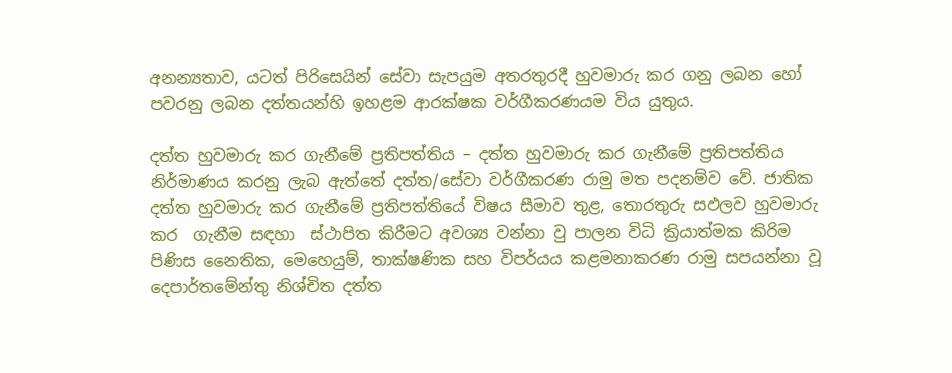අනන්‍යතාව, යටත් පිරිසෙයින් සේවා සැපයුම අතරතුරදී හුවමාරු කර ගනු ලබන හෝ පවරනු ලබන දත්තයන්හි ඉහළම ආරක්ෂක වර්ගීකරණයම විය යුතුය.

දත්ත හුවමාරු කර ගැනීමේ ප්‍රතිපත්තිය – දත්ත හුවමාරු කර ගැනීමේ ප්‍රතිපත්තිය නිර්මාණය කරනු ලැබ ඇත්තේ දත්ත/සේවා වර්ගීකරණ රාමු මත පදනම්ව වේ. ජාතික දත්ත හුවමාරු කර ගැනීමේ ප්‍රතිපත්තියේ විෂය සීමාව තුළ, තොරතුරු සඵලව හුවමාරු කර  ගැනීම සඳහා  ස්ථාපිත කිරීමට අවශ්‍ය වන්නා වු පාලන විධි ක්‍රියාත්මක කිරිම පිණිස නෛතික, මෙහෙයුම්, තාක්ෂණික සහ විපර්යය කළමනාකරණ රාමු සපයන්නා වූ දෙපාර්තමේන්තු නිශ්චිත දත්ත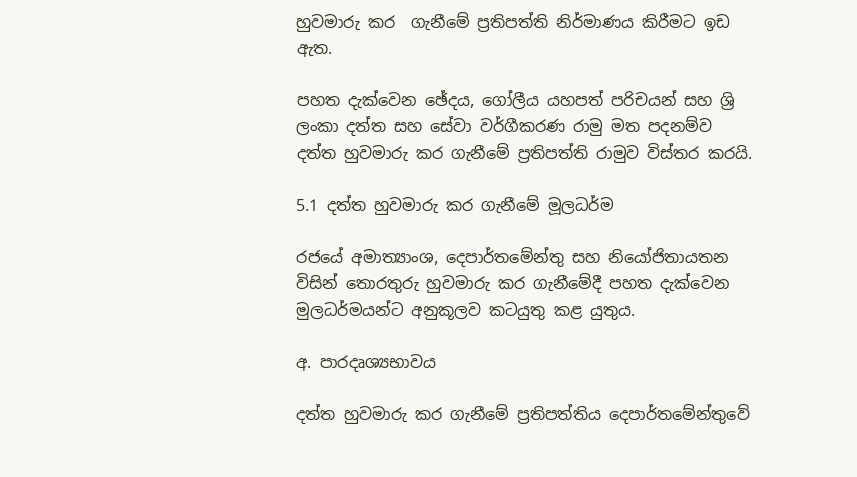හුවමාරු කර  ගැනීමේ ප්‍රතිපත්ති නිර්මාණය කිරීමට ඉඩ ඇත.

පහත දැක්වෙන ඡේදය, ගෝලීය යහපත් පරිචයන් සහ ශ්‍රි ලංකා දත්ත සහ සේවා වර්ගීකරණ රාමු මත පදනම්ව දත්ත හුවමාරු කර ගැනීමේ ප්‍රතිපත්ති රාමුව විස්තර කරයි.

5.1 දත්ත හුවමාරු කර ගැනීමේ මූලධර්ම

රජයේ අමාත්‍යාංශ, දෙපාර්තමේන්තු සහ නියෝජිතායතන විසින් තොරතුරු හුවමාරු කර ගැනීමේදී පහත දැක්වෙන මුලධර්මයන්ට අනුකූලව කටයුතු කළ යුතුය.

අ. පාරදෘශ්‍යභාවය

දත්ත හුවමාරු කර ගැනීමේ ප්‍රතිපත්තිය දෙපාර්තමේන්තුවේ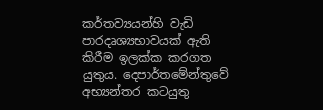කර්තව්‍යයන්හි වැඩි පාරදෘශ්‍යභාවයක් ඇති කිරීම ඉලක්ක කරගත යුතුය. දෙපාර්තමේන්තුවේ අභ්‍යන්තර කටයුතු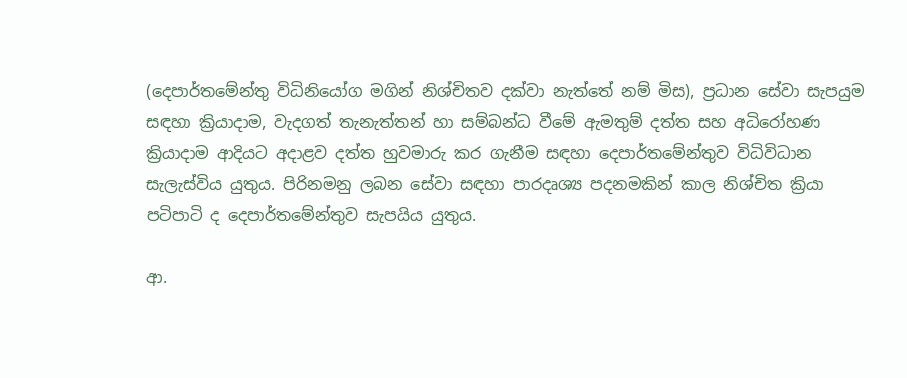(දෙපාර්තමේන්තු විධිනියෝග මගින් නිශ්චිතව දක්වා නැත්තේ නම් මිස), ප්‍රධාන සේවා සැපයුම සඳහා ක්‍රියාදාම, වැදගත් තැනැත්තන් හා සම්බන්ධ වීමේ ඇමතුම් දත්ත සහ අධිරෝහණ ක්‍රියාදාම ආදියට අදාළව දත්ත හුවමාරු කර ගැනීම සඳහා දෙපාර්තමේන්තුව විධිවිධාන සැලැස්විය යුතුය. පිරිනමනු ලබන සේවා සඳහා පාරදෘශ්‍ය පදනමකින් කාල නිශ්චිත ක්‍රියා පටිපාටි ද දෙපාර්තමේන්තුව සැපයිය යුතුය.

ආ.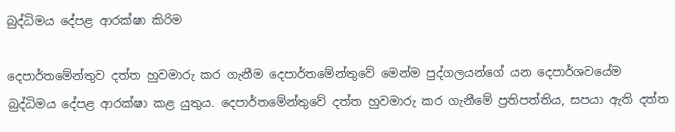බුද්ධිමය දේපළ ආරක්ෂා කිරිම

දෙපාර්තමේන්තුව දත්ත හුවමාරු කර ගැනීම දෙපාර්තමේන්තුවේ මෙන්ම පුද්ගලයන්ගේ යන දෙපාර්ශවයේම බුද්ධිමය දේපළ ආරක්ෂා කළ යුතුය. දෙපාර්තමේන්තුවේ දත්ත හුවමාරු කර ගැනීමේ ප්‍රතිපත්තිය, සපයා ඇති දත්ත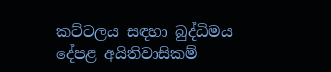කට්ටලය සඳහා බුද්ධිමය දේපළ අයිතිවාසිකම්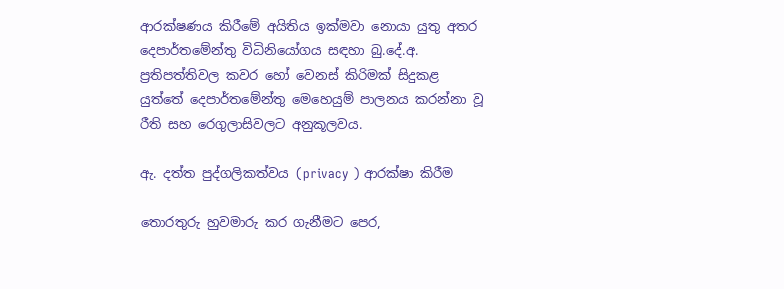ආරක්ෂණය කිරීමේ අයිතිය ඉක්මවා නොයා යුතු අතර දෙපාර්තමේන්තු විධිනියෝගය සඳහා බු.දේ.අ. ප්‍රතිපත්තිවල කවර හෝ වෙනස් කිරිමක් සිදුකළ යුත්තේ දෙපාර්තමේන්තු මෙහෙයුම් පාලනය කරන්නා වූ රීති සහ රෙගුලාසිවලට අනුකූලවය.

ඇ. දත්ත පුද්ගලිකත්වය (privacy ) ආරක්ෂා කිරීම

තොරතුරු හුවමාරු කර ගැනීමට පෙර,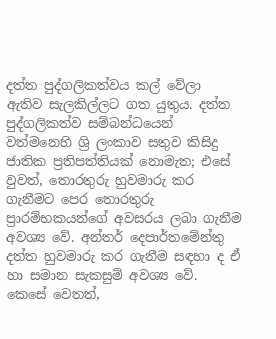දත්ත පුද්ගලිකත්වය කල් වේලා ඇතිව සැලකිල්ලට ගත යුතුය. දත්ත පුද්ගලිකත්ව සම්බන්ධයෙන් වත්මනෙහි ශ්‍රි ලංකාව සතුව කිසිදු ජාතික ප්‍රතිපත්තියක් නොමැත; එසේ වුවත්, තොරතුරු හුවමාරු කර ගැනීමට පෙර තොරතුරු ප්‍රාරම්භකයන්ගේ අවසරය ලබා ගැනීම අවශ්‍ය වේ. අන්තර් දෙපාර්තමේන්තු දත්ත හුවමාරු කර ගැනීම සඳහා ද ඒ හා සමාන සැකසුම් අවශ්‍ය වේ. කෙසේ වෙතත්,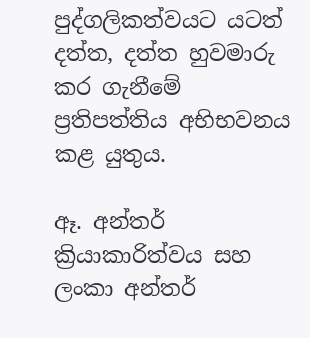පුද්ගලිකත්වයට යටත් දත්ත, දත්ත හුවමාරු කර ගැනීමේ ප්‍රතිපත්තිය අභිභවනය කළ යුතුය.

ඈ. අන්තර් ක්‍රියාකාරිත්වය සහ ලංකා අන්තර්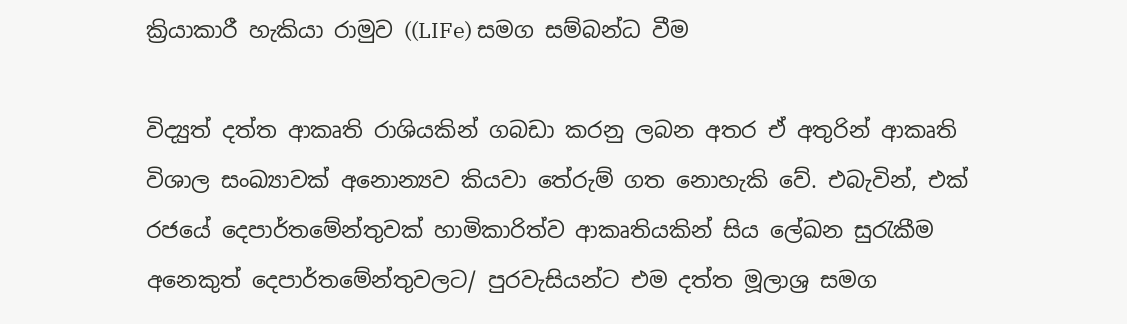ක්‍රියාකාරී හැකියා රාමුව ((LIFe) සමග සම්බන්ධ වීම

විද්‍යුත් දත්ත ආකෘති රාශියකින් ගබඩා කරනු ලබන අතර ඒ අතුරින් ආකෘති විශාල සංඛ්‍යාවක් අනොන්‍යව කියවා තේරුම් ගත නොහැකි වේ. එබැවින්, එක් රජයේ දෙපාර්තමේන්තුවක් හාමිකාරිත්ව ආකෘතියකින් සිය ලේඛන සුරැකීම අනෙකුත් දෙපාර්තමේන්තුවලට/ පුරවැසියන්ට එම දත්ත මූලාශ්‍ර සමග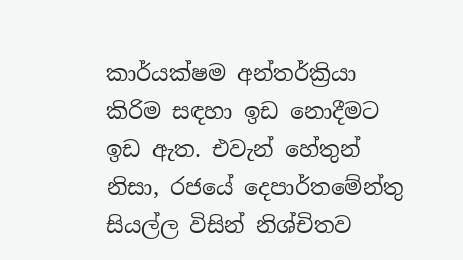කාර්යක්ෂම අන්තර්ක්‍රියා කිරිම සඳහා ඉඩ නොදීමට ඉඩ ඇත. එවැන් හේතුන් නිසා, රජයේ දෙපාර්තමේන්තු සියල්ල විසින් නිශ්චිතව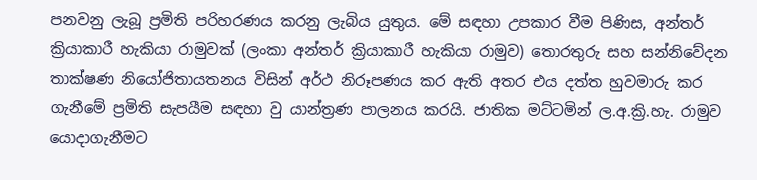පනවනු ලැබූ ප්‍රමිති පරිහරණය කරනු ලැබිය යුතුය. මේ සඳහා උපකාර වීම පිණිස, අන්තර් ක්‍රියාකාරී හැකියා රාමුවක් (ලංකා අන්තර් ක්‍රියාකාරී හැකියා රාමුව) තොරතුරු සහ සන්නිවේදන තාක්ෂණ නියෝජිතායතනය විසින් අර්ථ නිරූපණය කර ඇති අතර එය දත්ත හුවමාරු කර ගැනීමේ ප්‍රමිති සැපයීම සඳහා වු යාන්ත්‍රණ පාලනය කරයි. ජාතික මට්ටමින් ල.අ.ක්‍රි.හැ. රාමුව යොදාගැනීමට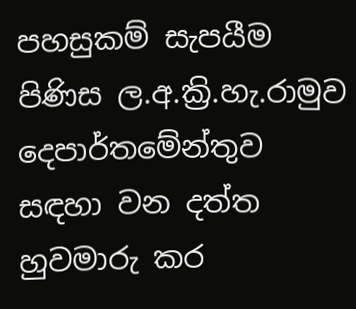පහසුකම් සැපයීම පිණිස ල.අ.ක්‍රි.හැ.රාමුව දෙපාර්තමේන්තුව සඳහා වන දත්ත හුවමාරු කර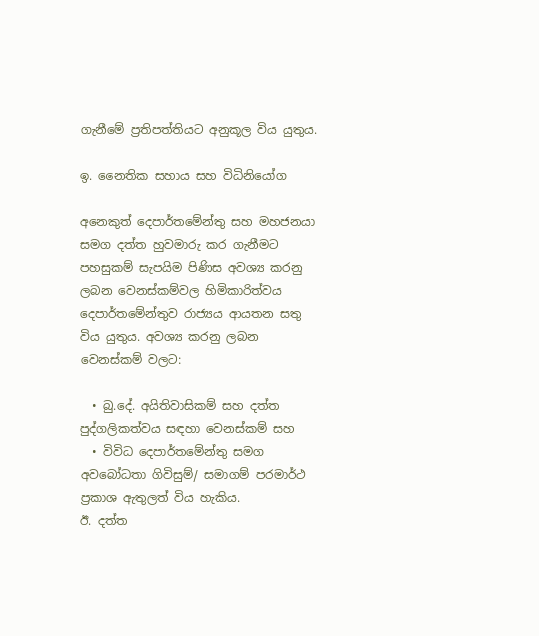ගැනීමේ ප්‍රතිපත්තියට අනුකූල විය යුතුය.

ඉ. නෛතික සහාය සහ විධිනියෝග

අනෙකුත් දෙපාර්තමේන්තු සහ මහජනයා සමග දත්ත හුවමාරු කර ගැනීමට පහසුකම් සැපයිම පිණිස අවශ්‍ය කරනු ලබන වෙනස්කම්වල හිමිකාරිත්වය දෙපාර්තමේන්තුව රාජ්‍යය ආයතන සතු විය යුතුය. අවශ්‍ය කරනු ලබන වෙනස්කම් වලට:

  • බු.දේ. අයිතිවාසිකම් සහ දත්ත පුද්ගලිකත්වය සඳහා වෙනස්කම් සහ
  • විවිධ දෙපාර්තමේන්තු සමග අවබෝධතා ගිවිසුම්/ සමාගම් පරමාර්ථ ප්‍රකාශ ඇතුලත් විය හැකිය.
ඊ. දත්ත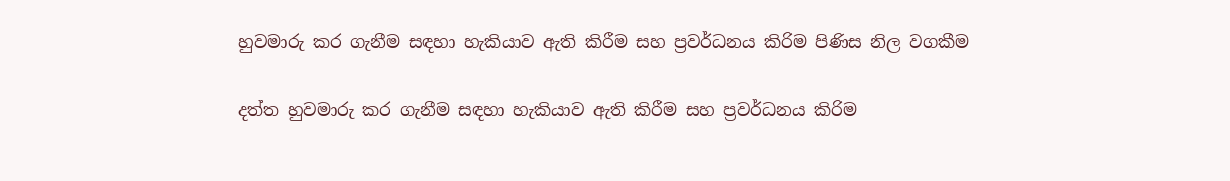හුවමාරු කර ගැනීම සඳහා හැකියාව ඇති කිරීම සහ ප්‍රවර්ධනය කිරිම පිණිස නිල වගකීම

දත්ත හුවමාරු කර ගැනීම සඳහා හැකියාව ඇති කිරීම සහ ප්‍රවර්ධනය කිරිම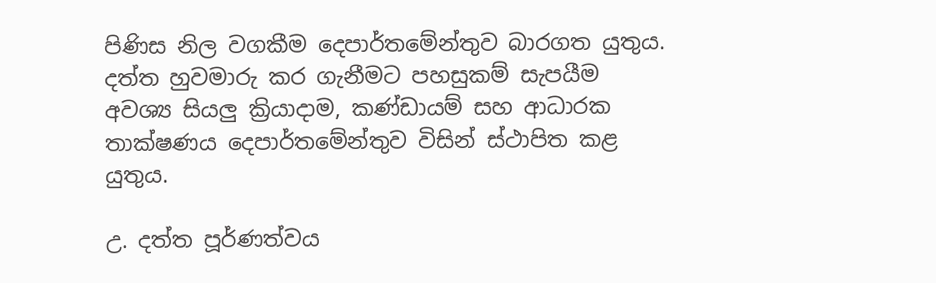පිණිස නිල වගකීම දෙපාර්තමේන්තුව බාරගත යුතුය. දත්ත හුවමාරු කර ගැනීමට පහසුකම් සැපයීම අවශ්‍ය සියලු ක්‍රියාදාම, කණ්ඩායම් සහ ආධාරක තාක්ෂණය දෙපාර්තමේන්තුව විසින් ස්ථාපිත කළ යුතුය.

උ. දත්ත පූර්ණත්වය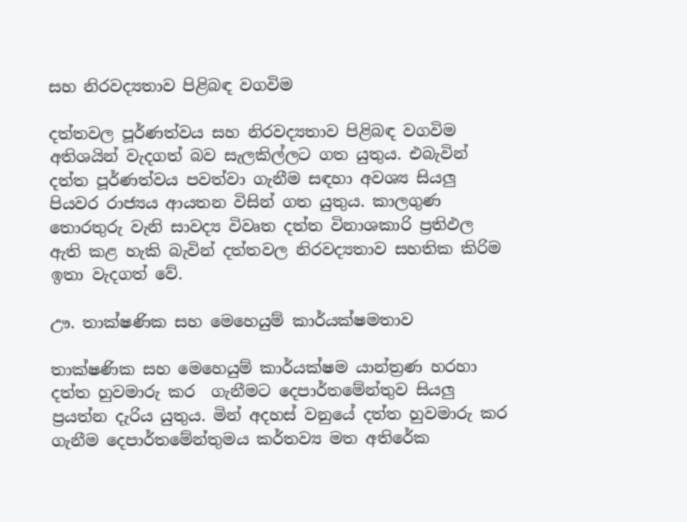සහ නිරවද්‍යතාව පිළිබඳ වගවිම

දත්තවල පූර්ණත්වය සහ නිරවද්‍යතාව පිළිබඳ වගවිම අතිශයින් වැදගත් බව සැලකිල්ලට ගත යුතුය. එබැවින් දත්ත පූර්ණත්වය පවත්වා ගැනීම සඳහා අවශ්‍ය සියලු පියවර රාජ්‍යය ආයතන විසින් ගත යුතුය. කාලගුණ තොරතුරු වැනි සාවද්‍ය විවෘත දත්ත විනාශකාරි ප්‍රතිඵල ඇති කළ හැකි බැවින් දත්තවල නිරවද්‍යතාව සහතික කිරිම ඉතා වැදගත් වේ.

ඌ. තාක්ෂණික සහ මෙහෙයුම් කාර්යක්ෂමතාව

තාක්ෂණික සහ මෙහෙයුම් කාර්යක්ෂම යාන්ත්‍රණ හරහා දත්ත හුවමාරු කර  ගැනීමට දෙපාර්තමේන්තුව සියලු ප්‍රයත්න දැරිය යුතුය. මින් අදහස් වනුයේ දත්ත හුවමාරු කර ගැනීම දෙපාර්තමේන්තුමය කර්තව්‍ය මත අතිරේක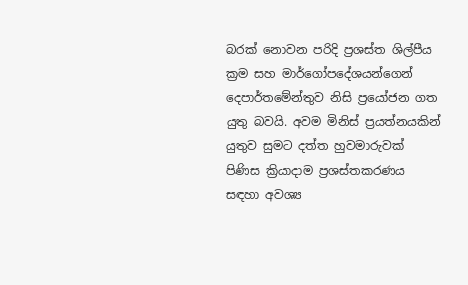බරක් නොවන පරිදි ප්‍රශස්ත ශිල්පීය ක්‍රම සහ මාර්ගෝපදේශයන්ගෙන් දෙපාර්තමේන්තුව නිසි ප්‍රයෝජන ගත යුතු බවයි. අවම මිනිස් ප්‍රයත්නයකින් යුතුව සුමට දත්ත හුවමාරුවක් පිණිස ක්‍රියාදාම ප්‍රශස්තකරණය සඳහා අවශ්‍ය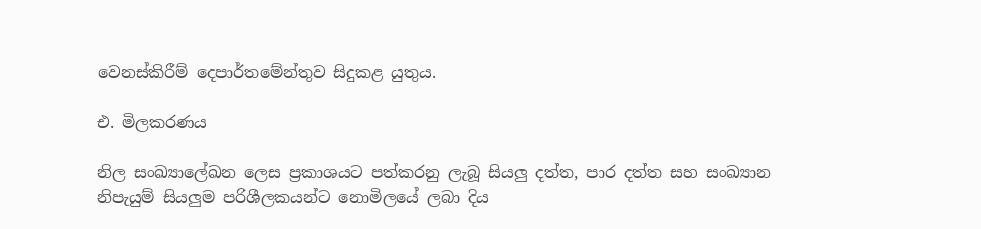වෙනස්කිරීම් දෙපාර්තමේන්තුව සිදුකළ යුතුය.

එ. මිලකරණය

නිල සංඛ්‍යාලේඛන ලෙස ප්‍රකාශයට පත්කරනු ලැබූ සියලු දත්ත, පාර දත්ත සහ සංඛ්‍යාන නිපැයුම් සියලුම පරිශීලකයන්ට නොමිලයේ ලබා දිය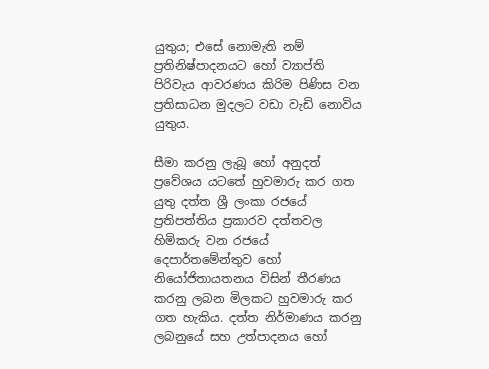යුතුය; එසේ නොමැති නම් ප්‍රතිනිෂ්පාදනයට හෝ ව්‍යාප්ති පිරිවැය ආවරණය කිරිම පිණිස වන ප්‍රතිසාධන මුදලට වඩා වැඩි නොවිය යුතුය.

සීමා කරනු ලැබූ හෝ අනුදත් ප්‍රවේශය යටතේ හුවමාරු කර ගත යුතු දත්ත ශ්‍රී ලංකා රජයේ ප්‍රතිපත්තිය ප්‍රකාරව දත්තවල හිමිකරු වන රජයේ දෙපාර්තමේන්තුව හෝ නියෝජිතායතනය විසින් තීරණය කරනු ලබන මිලකට හුවමාරු කර ගත හැකිය. දත්ත නිර්මාණය කරනු ලබනුයේ සහ උත්පාදනය‍ හෝ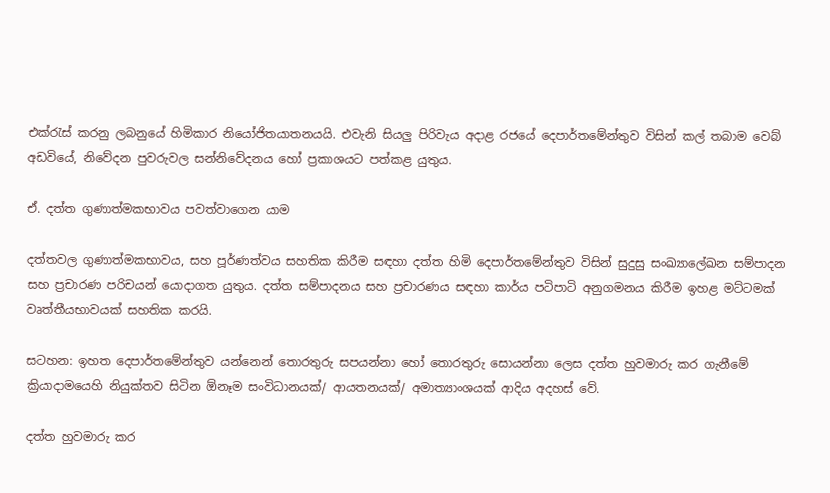එක්රැස් කරනු ලබනුයේ හිමිකාර නියෝජිතයාතනයයි. එවැනි සියලු පිරිවැය අදාළ රජයේ දෙපාර්තමේන්තුව විසින් කල් තබාම වෙබ් අඩවියේ, නිවේදන පුවරුවල සන්නිවේදනය හෝ ප්‍රකාශයට පත්කළ යුතුය.

ඒ. දත්ත ගුණාත්මකභාවය පවත්වාගෙන යාම

දත්තවල ගුණාත්මකභාවය, සහ පූර්ණත්වය සහතික කිරීම සඳහා දත්ත හිමි දෙපාර්තමේන්තුව විසින් සුදුසු සංඛ්‍යාලේඛන සම්පාදන සහ ප්‍රචාරණ පරිචයන් යොදාගත යුතුය. දත්ත සම්පාදනය සහ ප්‍රචාරණය සඳහා කාර්ය පටිපාටි අනුගමනය කිරීම ඉහළ මට්ටමක් වෘත්තීයභාවයක් සහතික කරයි.

සටහන: ඉහත දෙපාර්තමේන්තුව යන්නෙන් තොරතුරු සපයන්නා හෝ තොරතුරු සොයන්නා ලෙස දත්ත හුවමාරු කර ගැනීමේ ක්‍රියාදාමයෙහි නියුක්තව සිටින ඕනෑම සංවිධානයක්/ ආයතනයක්/ අමාත්‍යාංශයක් ආදිය අදහස් වේ.

දත්ත හුවමාරු කර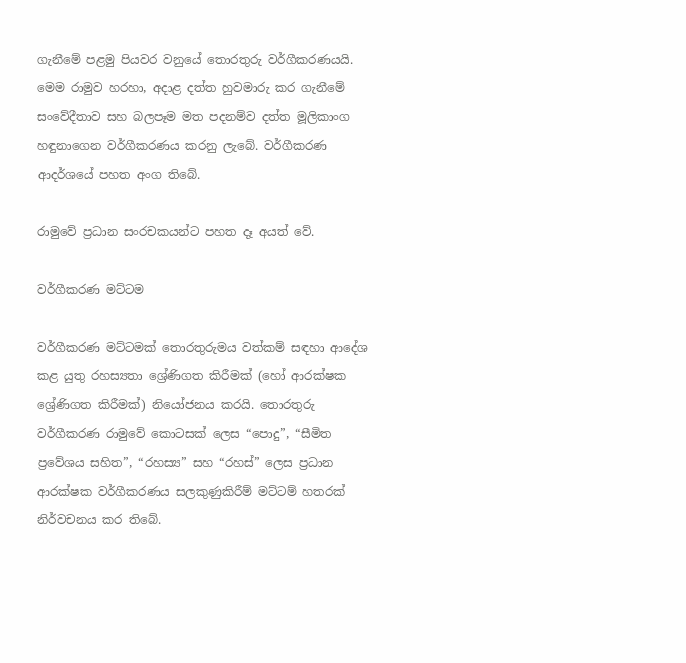ගැනීමේ පළමු පියවර වනුයේ තොරතුරු වර්ගීකරණයයි. මෙම රාමුව හරහා, අදාළ දත්ත හුවමාරු කර ගැනීමේ සංවේදීතාව සහ බලපෑම මත පදනම්ව දත්ත මූලිකාංග හඳුනාගෙන වර්ගීකරණය කරනු ලැබේ. වර්ගීකරණ ආදර්ශයේ පහත අංග තිබේ.

රාමුවේ ප්‍රධාන සංරචකයන්ට පහත දෑ අයත් වේ.

වර්ගීකරණ මට්ටම

වර්ගීකරණ මට්ටමක් තොරතුරුමය වත්කම් සඳහා ආදේශ කළ යුතු රහස්‍යතා ශ්‍රේණිගත කිරීමක් (හෝ ආරක්ෂක ශ්‍රේණිගත කිරීමක්) නියෝජනය කරයි. තොරතුරු වර්ගීකරණ රාමුවේ කොටසක් ලෙස “පොදු”, “සීමිත ප්‍රවේශය සහිත”, “රහස්‍ය” සහ “රහස්” ලෙස ප්‍රධාන ආරක්ෂක වර්ගීකරණය සලකුණුකිරීම් මට්ටම් හතරක් නිර්වචනය කර තිබේ.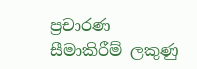ප්‍රචාරණ සීමාකිරීම් ලකුණු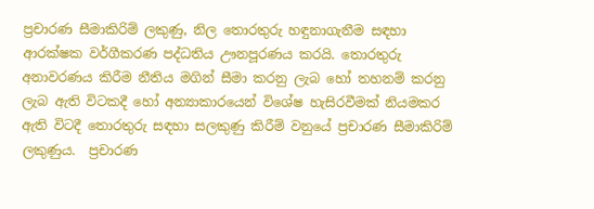ප්‍රචාරණ සීමාකිරිම් ලකුණු, නිල තොරතුරු හඳුනාගැනීම සඳහා ආරක්ෂක වර්ගීකරණ පද්ධතිය ඌනපූරණය කරයි. තොරතුරු අනාවරණය කිරීම නීතිය මගින් සීමා කරනු ලැබ ‍හෝ තහනම් කරනු ලැබ ඇති විටකදී ‍හෝ අන්‍යාකාරයෙන් විශේෂ හැසිරවීමක් නියමකර ඇති විටදී තොරතුරු සඳහා සලකුණු කිරීම් වනුයේ ප්‍රචාරණ සීමාකිරිම් ලකුණුය.  ප්‍රචාරණ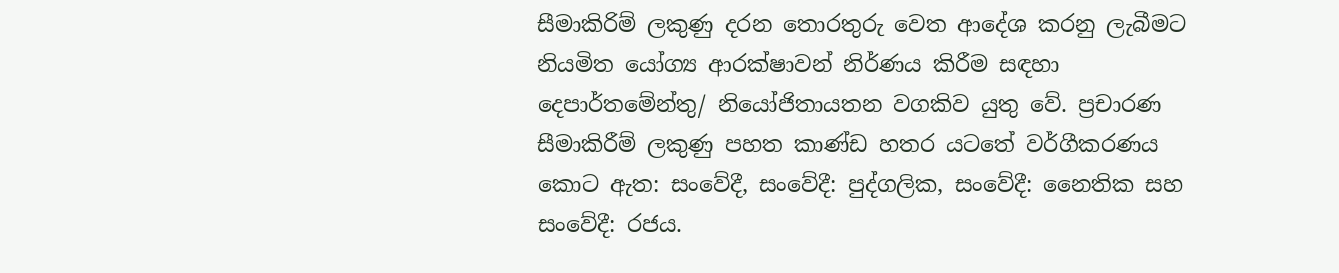සීමාකිරිම් ලකුණු දරන තොරතුරු වෙත ආදේශ කරනු ලැබීමට නියමිත යෝග්‍ය ආරක්ෂාවන් නිර්ණය කිරීම සඳහා දෙපාර්තමේන්තු/ නියෝජිතායතන වගකිව යුතු වේ. ප්‍රචාරණ සීමාකිරීම් ලකුණු පහත කාණ්ඩ හතර යටතේ වර්ගීකරණය කොට ඇත: සංවේදී, සංවේදී: පුද්ගලික, සංවේදී: නෛතික සහ සංවේදී: රජය.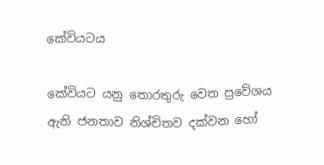කේවියටය

කේවියට යනු තොරතුරු වෙත ප්‍රවේශය ඇති ජනතාව නිශ්චිතව දක්වන හෝ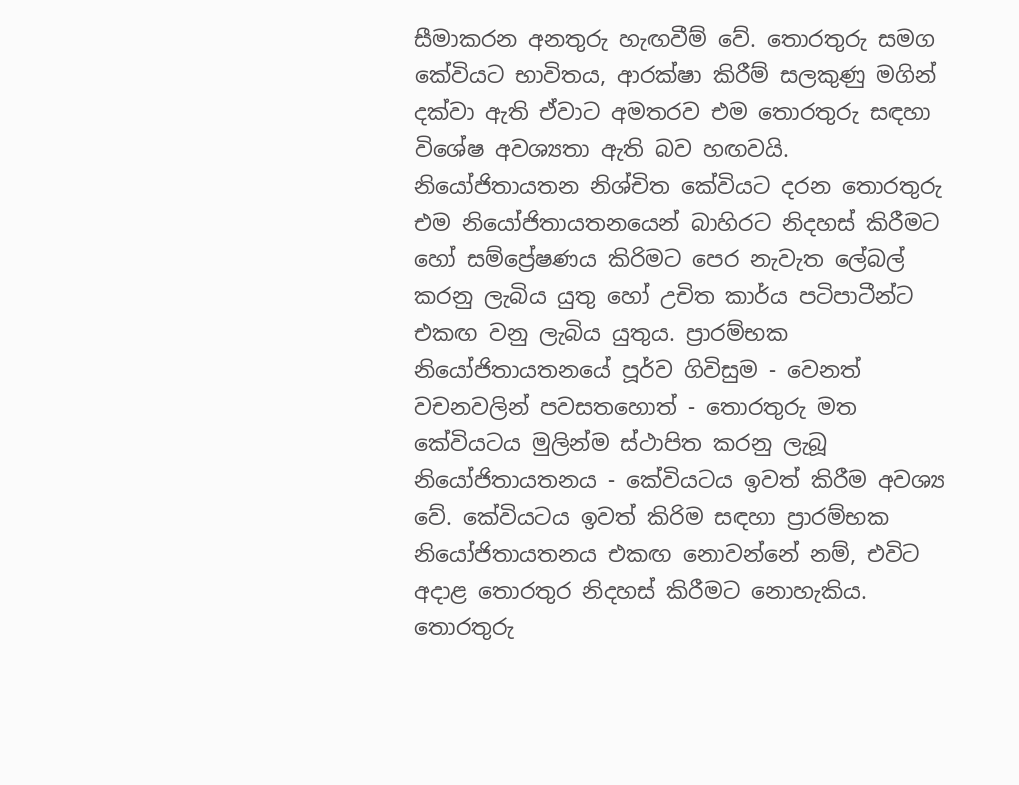සීමාකරන අනතුරු හැඟවීම් වේ. තොරතුරු සමග කේවියට භාවිතය, ආරක්ෂා කිරීම් සලකුණු මගින් දක්වා ඇති ඒවාට අමතරව එම තොරතුරු සඳහා විශේෂ අවශ්‍යතා ඇති බව හඟවයි. නියෝජිතායතන නිශ්චිත කේවියට දරන තොරතුරු එම නියෝජිතායතනයෙන් බාහිරට නිදහස් කිරීම‍ට හෝ සම්ප්‍රේෂණය කිරිමට පෙර නැවැත ලේබල් කරනු ලැබිය යුතු හෝ උචිත කාර්ය පටිපාටීන්ට එකඟ වනු ලැබිය යුතුය. ප්‍රාරම්භක නියෝජිතායතනයේ පූර්ව ගිවිසුම - වෙනත් වචනවලින් පවසතහොත් - තොරතුරු මත‍ කේවියටය මුලින්ම ස්ථාපිත කරනු ලැබූ නියෝජිතායතනය - කේවියටය ඉවත් කිරීම අවශ්‍ය වේ. කේවියටය ඉවත් කිරිම සඳහා ප්‍රාරම්භක නියෝජිතායතනය එකඟ නොවන්නේ නම්, එවිට අදාළ තොරතුර නිදහස් කිරීමට නොහැකිය. තොරතුරු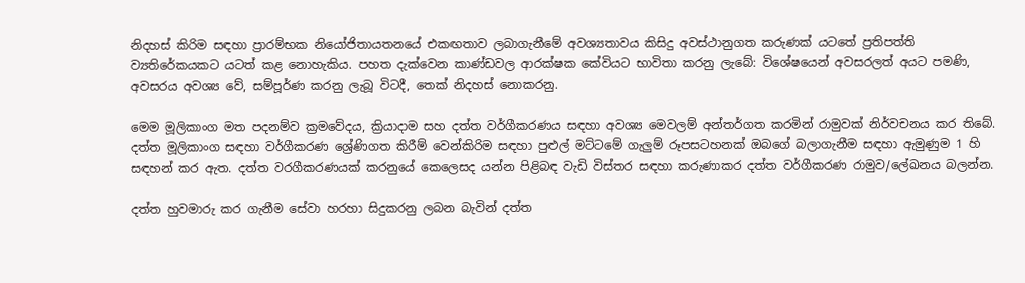නිදහස් කිරිම සඳහා ප්‍රාරම්භක නියෝජිතායතනයේ එකඟතාව ලබාගැනීමේ අවශ්‍යතාවය කිසිදු අවස්ථානුගත කරුණක් යටතේ ප්‍රතිපත්ති ව්‍යතිරේකයකට යටත් කළ නොහැකිය. පහත දැක්වෙන කාණ්ඩවල ආරක්ෂක කේවියට භාවිතා කරනු ලැබේ: විශේෂයෙන් අවසරලත් අයට පමණි, අවසරය අවශ්‍ය වේ, සම්පූර්ණ කරනු ලැබූ විටදී, තෙක් නිදහස් නොකරනු.

මෙම මූලිකාංග මත පදනම්ව ක්‍ර‍මවේදය, ක්‍රියාදාම සහ දත්ත වර්ගීකරණය සඳහා අවශ්‍ය මෙවලම් අන්තර්ගත කරමින් රාමුවක් නිර්වචනය කර තිබේ. දත්ත මූලිකාංග සඳහා වර්ගීකරණ ශ්‍රේණිගත කිරීම් වෙන්කිරිම සඳහා පුළුල් මට්ටමේ ගැලුම් රූපසටහනක් ඔබගේ බලාගැනීම සඳහා ඇමුණුම 1 හි සඳහන් කර ඇත. දත්ත වරගීකරණයක් කරනුයේ කෙලෙසද යන්න පිළිබඳ වැඩි විස්තර සඳහා කරුණාකර දත්ත වර්ගීකරණ රාමුව/ලේඛනය බලන්න.

දත්ත හුවමාරු කර ගැනීම සේවා හරහා සිදුකරනු ලබන බැවින් දත්ත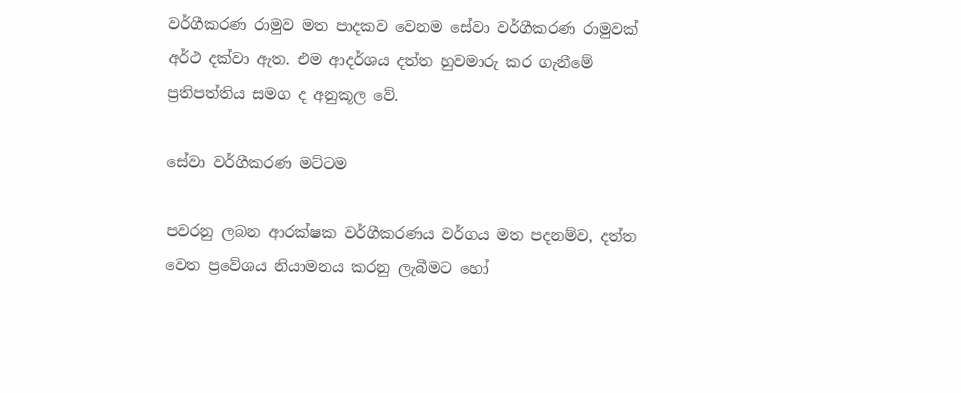වර්ගීකරණ රාමුව මත පාදකව වෙනම සේවා වර්ගීකරණ රාමුවක් අර්ථ දක්වා ඇත. එම ආදර්ශය දත්ත හුවමාරු කර ගැනීමේ ප්‍රතිපත්තිය සමග ද අනුකූල වේ.

සේවා වර්ගීකරණ මට්ටම

පවරනු ලබන ආරක්ෂක වර්ගීකරණය වර්ගය මත පදනම්ව, දත්ත වෙත ප්‍රවේශය නියාමනය කරනු ලැබීමට හෝ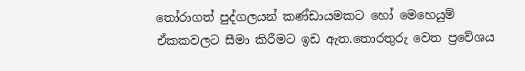තෝරාගත් පුද්ගලයන් කණ්ඩායමකට හෝ මෙහෙයුම් ඒකකවලට සීමා කිරීමට ඉඩ ඇත.තොරතුරු වෙත ප්‍රවේශය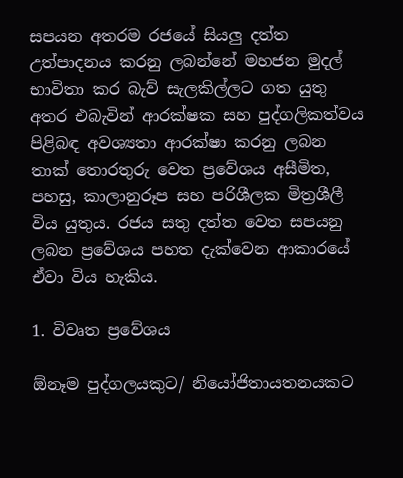සපයන අතරම රජයේ සියලු දත්ත උත්පාදනය කරනු ලබන්නේ මහජන මුදල් භාවිතා කර බැව් සැලකිල්ලට ගත යුතු අතර එබැවින් ආරක්ෂක සහ පුද්ගලිකත්වය පිළිබඳ අවශ්‍යතා ආරක්ෂා කරනු ලබන තාක් තොරතුරු වෙත ප්‍රවේශය අසීමිත, පහසු, කාලානුරූප සහ පරිශීලක මිත්‍රශීලී විය යුතුය. රජය සතු දත්ත වෙත සපයනු ලබන ප්‍රවේශය පහත දැක්වෙන ආකාරයේ ඒවා විය හැකිය.

1. විවෘත ප්‍රවේශය

ඕනෑම පුද්ගලයකුට/ නියෝජිතායතනයකට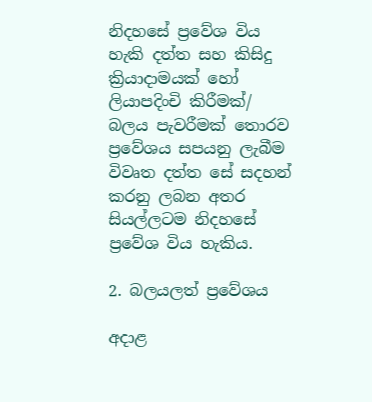නිදහසේ ප්‍රවේශ විය හැකි දත්ත සහ කිසිදු ක්‍රියාදාමයක් හෝ ලියාපදිංචි කිරීමක්/ බලය පැවරීමක් තොරව ප්‍රවේශය සපයනු ලැබීම විවෘත දත්ත සේ සදහන් කරනු ලබන අතර සියල්ලටම නිදහසේ ප්‍රවේශ විය හැකිය.

2. බලයලත් ප්‍රවේශය

අදාළ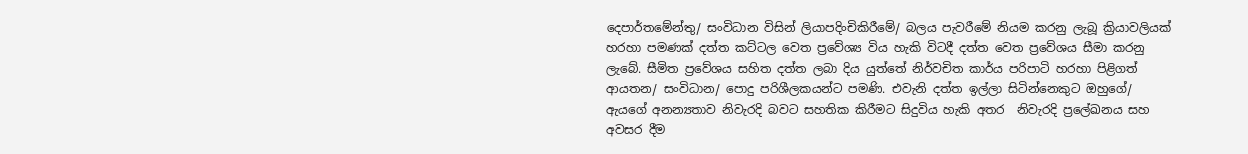දෙපාර්තමේන්තු/ සංවිධාන විසින් ලියාපදිංචිකිරීමේ/ බලය පැවරීමේ නියම කරනු ලැබූ ක්‍රියාවලියක් හරහා පමණක් දත්ත කට්ටල වෙත ප්‍රවේශ්‍ය විය හැකි විටදී දත්ත වෙත ප්‍රවේශය සීමා කරනු ලැබේ. සීමිත ප්‍ර‍වේශය සහිත දත්ත ලබා දිය යුත්තේ නිර්වචිත කාර්ය පරිපාටි හරහා පිළිගත් ආයතන/ සංවිධාන/ පොදු පරිශීලකයන්ට පමණි. එවැනි දත්ත ඉල්ලා සිටින්නෙකුට ඔහුගේ/ ඇයගේ අනන්‍යතාව නිවැරදි බවට සහතික කිරීමට සිදුවිය හැකි අතර  නිවැරදි ප්‍රලේඛනය සහ අවසර දීම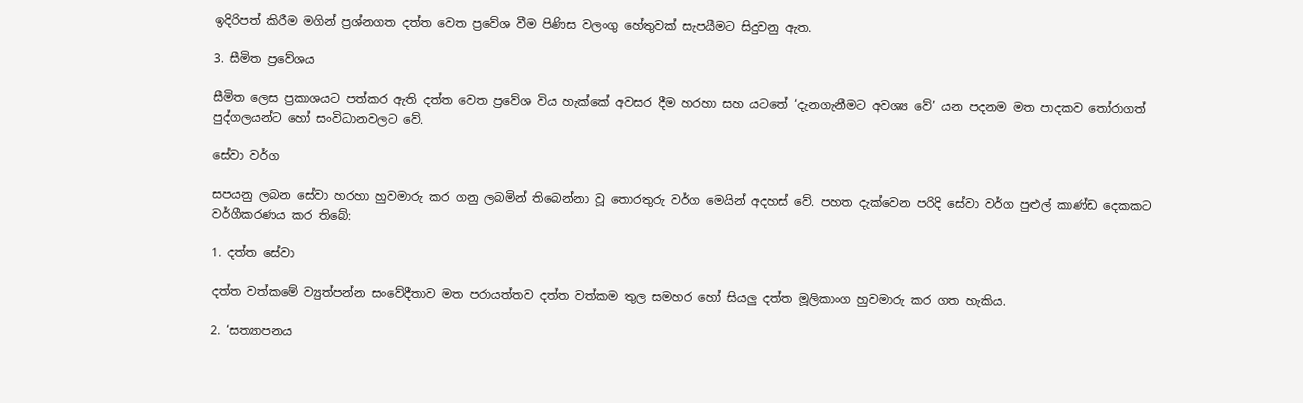ඉදිරිපත් කිරීම මගින් ප්‍රශ්නගත දත්ත වෙත ප්‍රවේශ වීම පිණිස වලංගු හේතුවක් සැපයීමට සිදුවනු ඇත.

3. සීමිත ප්‍රවේශය

සීමිත ලෙස ප්‍රකාශයට පත්කර ඇති දත්ත වෙත ප්‍රවේශ විය හැක්කේ අවසර දීම හරහා සහ යටතේ ‘දැනගැනීමට අවශ්‍ය වේ’ යන පදනම මත පාදකව තෝරාගත් පුද්ගලයන්ට හෝ සංවිධානවලට වේ.

සේවා වර්ග

සපයනු ලබන සේවා හරහා හුවමාරු කර ගනු ලබමින් තිබෙන්නා වූ තොරතුරු වර්ග මෙයින් අදහස් වේ. පහත දැක්වෙන පරිදි සේවා වර්ග පුළුල් කාණ්ඩ දෙකකට වර්ගීකරණය කර තිබේ:

1. දත්ත සේවා

දත්ත වත්කමේ ව්‍යුත්පන්න සංවේදීතාව මත පරායත්තව දත්ත වත්කම තුල සමහර හෝ සියලු දත්ත මූලිකාංග හුවමාරු කර ගත හැකිය.

2. ‘සත්‍යාපනය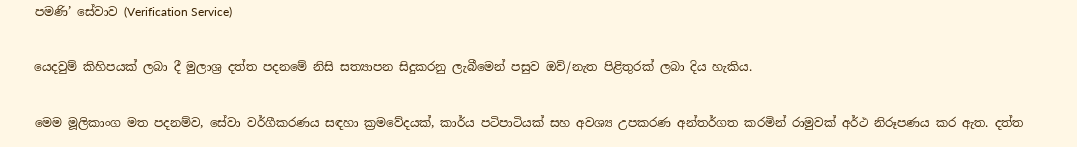පමණි’ සේවාව (Verification Service)

යෙදවුම් කිහිපයක් ලබා දී මුලාශ්‍ර දත්ත පදනමේ නිසි සත්‍යාපන සිදුකරනු ලැබීමෙන් පසුව ඔව්/නැත පිළිතුරක් ලබා දිය හැකිය.

මෙම මූලිකාංග මත පදනම්ව, සේවා වර්ගීකරණය සඳහා ක්‍රමවේදයක්, කාර්ය පටිපාටියක් සහ අවශ්‍ය උපකරණ අන්තර්ගත කරමින් රාමුවක් අර්ථ නිරූපණය කර ඇත. දත්ත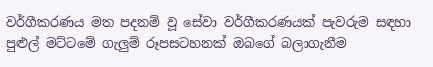වර්ගීකරණය මත පදනම් වූ සේවා වර්ගීකරණයක් පැවරුම සඳහා පුළුල් මට්ටමේ ගැලුම් රූපසටහනක් ඔබගේ බලාගැනීම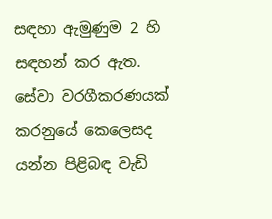සඳහා ඇමුණුම 2 හි සඳහන් කර ඇත. සේවා වරගීකරණයක් කරනුයේ කෙලෙසද යන්න පිළිබඳ වැඩි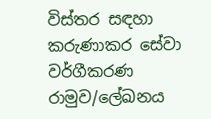විස්තර සඳහා කරුණාකර සේවා වර්ගීකරණ රාමුව/ලේඛනය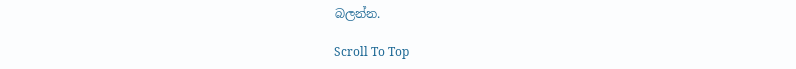බලන්න.

Scroll To Top